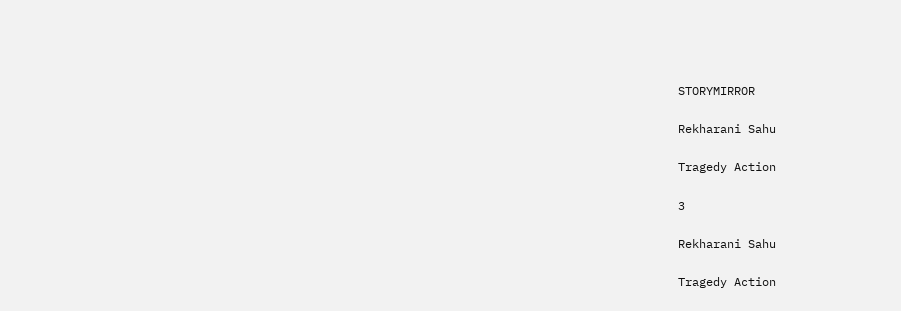STORYMIRROR

Rekharani Sahu

Tragedy Action

3

Rekharani Sahu

Tragedy Action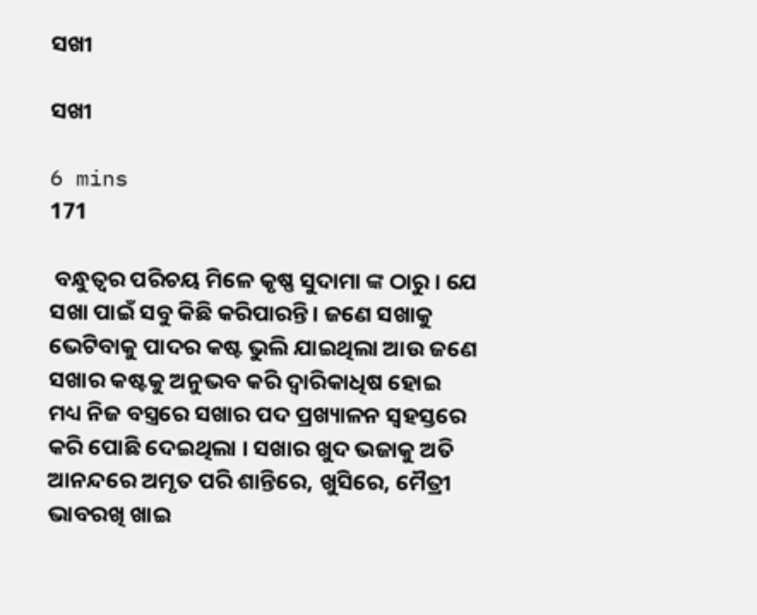ସଖୀ

ସଖୀ

6 mins
171

 ବନ୍ଧୁତ୍ୱର ପରିଚୟ ମିଳେ କୃଷ୍ଣ ସୁଦାମା ଙ୍କ ଠାରୁ । ଯେ ସଖା ପାଇଁ ସବୁ କିଛି କରିପାରନ୍ତି। ଜଣେ ସଖାକୁ ଭେଟିବାକୁ ପାଦର କଷ୍ଟ ଭୁଲି ଯାଇଥିଲା ଆଉ ଜଣେ ସଖାର କଷ୍ଟକୁ ଅନୁଭବ କରି ଦ୍ୱାରିକାଧିଷ ହୋଇ ମଧ୍ୟ ନିଜ ବସ୍ତ୍ରରେ ସଖାର ପଦ ପ୍ରଖ୍ୟାଳନ ସ୍ଵହସ୍ତରେ କରି ପୋଛି ଦେଇଥିଲା । ସଖାର ଖୁଦ ଭଜାକୁ ଅତି ଆନନ୍ଦରେ ଅମୃତ ପରି ଶାନ୍ତିରେ, ଖୁସିରେ, ମୈତ୍ରୀ ଭାବରଖି ଖାଇ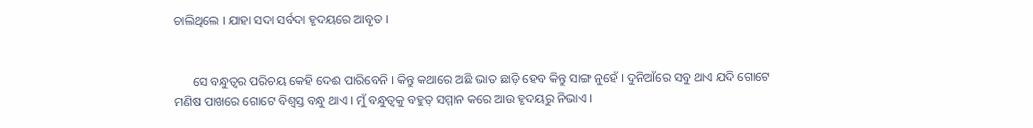ଚାଲିଥିଲେ । ଯାହା ସଦା ସର୍ବଦା ହୃଦୟରେ ଆବୃତ ।


      ସେ ବନ୍ଧୁତ୍ୱର ପରିଚୟ କେହି ଦେଈ ପାରିବେନି । କିନ୍ତୁ କଥାରେ ଅଛି ଭାତ ଛାଡ଼ି ହେବ କିନ୍ତୁ ସାଙ୍ଗ ନୁହେଁ । ଦୁନିଆଁରେ ସବୁ ଥାଏ ଯଦି ଗୋଟେ ମଣିଷ ପାଖରେ ଗୋଟେ ବିଶ୍ଵସ୍ତ ବନ୍ଧୁ ଥାଏ । ମୁଁ ବନ୍ଧୁତ୍ୱକୁ ବହୁତ୍ ସମ୍ମାନ କରେ ଆଉ ହୃଦୟରୁ ନିଭାଏ ।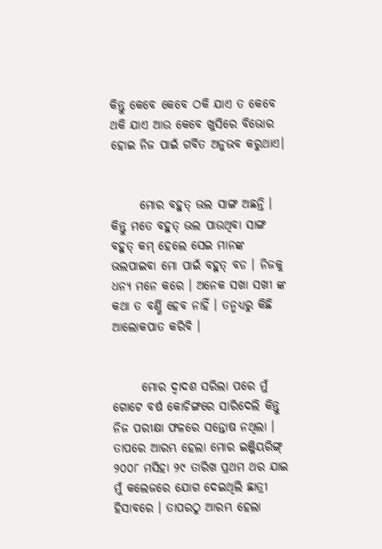କିନ୍ତୁ କେବେ କେବେ ଠକି ଯାଏ ତ କେବେ ଥକି ଯାଏ ଆଉ କେବେ ଖୁସିରେ ବିଭୋର ହୋଇ ନିଜ ପାଇଁ ଗର୍ବିତ ଅନୁଭବ କରୁଥାଏ।


      ମୋର ବହୁତ୍ ଭଲ ସାଙ୍ଗ ଅଛନ୍ତି । କିନ୍ତୁ ମତେ ବହୁତ୍ ଭଲ ପାଉଥିବା ସାଙ୍ଗ ବହୁତ୍ କମ୍ ହେଲେ ସେଇ ମାନଙ୍କ ଭଲପାଇବା ମୋ ପାଇଁ ବହୁତ୍ ବଡ । ନିଜକୁ ଧନ୍ୟ ମନେ କରେ । ଅନେକ ସଖା ସଖୀ ଙ୍କ କଥା ତ ବର୍ଣ୍ଣି ହେବ ନାହିଁ । ତନ୍ମଧ୍ୟରୁ କିଛି  ଆଲୋକପାତ କରିବି ।


      ମୋର ଦ୍ଵାଦଶ ସରିଲା ପରେ ମୁଁ ଗୋଟେ ବର୍ଷ କୋଚିଙ୍ଗରେ ସାରିଦେଲି କିନ୍ତୁ ନିଜ ପରୀକ୍ଷା ଫଳରେ ସନ୍ତୋଷ ନଥିଲା । ତାପରେ ଆରମ୍ଭ ହେଲା ମୋର ଇଞ୍ଜିୟରିଙ୍ଗ୍ ୨୦୦୮ ମସିହା ୨୯ ତାରିଖ ପ୍ରଥମ ଥର ଯାଇ ମୁଁ କଲେଜରେ ଯୋଗ ଦେଇଥିଲି ଛାତ୍ରୀ ହିସାବରେ । ତାପରଠୁ ଆରମ୍ଭ ହେଲା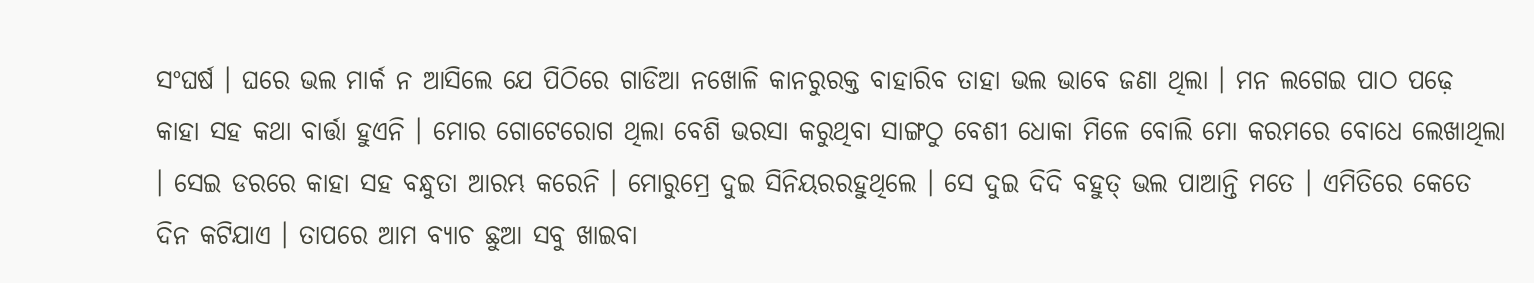ସଂଘର୍ଷ । ଘରେ ଭଲ ମାର୍କ ନ ଆସିଲେ ଯେ ପିଠିରେ ଗାଡିଆ ନଖୋଳି କାନରୁରକ୍ତ ବାହାରିବ ତାହା ଭଲ ଭାବେ ଜଣା ଥିଲା । ମନ ଲଗେଇ ପାଠ ପଢ଼େ କାହା ସହ କଥା ବାର୍ତ୍ତା ହୁଏନି । ମୋର ଗୋଟେରୋଗ ଥିଲା ବେଶି ଭରସା କରୁଥିବା ସାଙ୍ଗଠୁ ବେଶୀ ଧୋକା ମିଳେ ବୋଲି ମୋ କରମରେ ବୋଧେ ଲେଖାଥିଲା । ସେଇ ଡରରେ କାହା ସହ ବନ୍ଧୁତା ଆରମ୍ଭ କରେନି । ମୋରୁମ୍ରେ ଦୁଇ ସିନିୟରରହୁଥିଲେ । ସେ ଦୁଇ ଦିଦି ବହୁତ୍ ଭଲ ପାଆନ୍ତି ମତେ । ଏମିତିରେ କେତେ ଦିନ କଟିଯାଏ । ତାପରେ ଆମ ବ୍ୟାଚ ଛୁଆ ସବୁ ଖାଇବା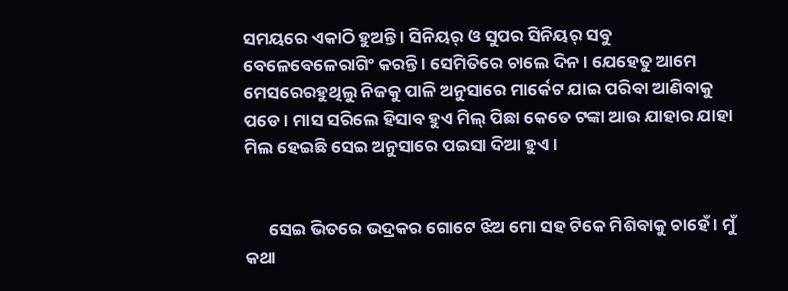ସମୟରେ ଏକାଠି ହୁଅନ୍ତି । ସିନିୟର୍ ଓ ସୁପର ସିନିୟର୍ ସବୁ ବେଳେବେଳେରାଗିଂ କରନ୍ତି । ସେମିତିରେ ଚାଲେ ଦିନ । ଯେହେତୁ ଆମେ ମେସରେରହୁଥିଲୁ ନିଜକୁ ପାଳି ଅନୁସାରେ ମାର୍କେଟ ଯାଇ ପରିବା ଆଣିବାକୁ ପଡେ । ମାସ ସରିଲେ ହିସାବ ହୁଏ ମିଲ୍ ପିଛା କେତେ ଟଙ୍କା ଆଉ ଯାହାର ଯାହା ମିଲ ହେଇଛି ସେଇ ଅନୁସାରେ ପଇସା ଦିଆ ହୁଏ ।


      ସେଇ ଭିତରେ ଭଦ୍ରକର ଗୋଟେ ଝିଅ ମୋ ସହ ଟିକେ ମିଶିବାକୁ ଚାହେଁ । ମୁଁ କଥା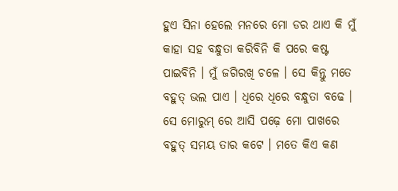ହୁଏ ସିନା ହେଲେ ମନରେ ମୋ ଡର ଥାଏ କି ମୁଁ କାହା ସହ ବନ୍ଧୁତା କରିବିନି କି ପରେ କଷ୍ଟ ପାଇବିନି । ମୁଁ ଜଗିରଖି ଚଳେ । ସେ କିନ୍ତୁ ମତେ ବହୁତ୍ ଭଲ ପାଏ । ଧିରେ ଧିରେ ବନ୍ଧୁତା ବଢେ । ସେ ମୋରୁମ୍ ରେ ଆସି ପଢ଼େ ମୋ ପାଖରେ ବହୁତ୍ ସମୟ ତାର କଟେ । ମତେ କିଏ କଣ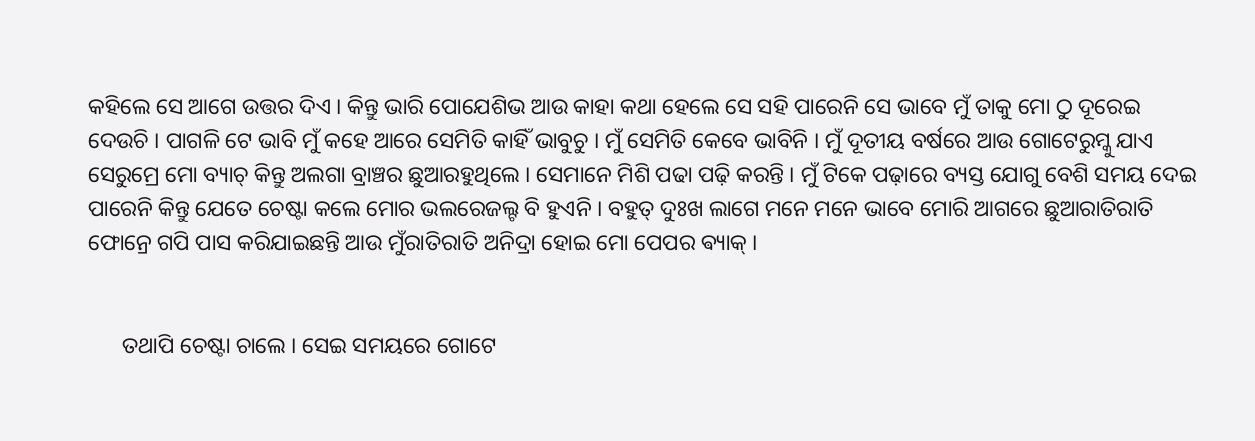କହିଲେ ସେ ଆଗେ ଉତ୍ତର ଦିଏ । କିନ୍ତୁ ଭାରି ପୋଯେଶିଭ ଆଉ କାହା କଥା ହେଲେ ସେ ସହି ପାରେନି ସେ ଭାବେ ମୁଁ ତାକୁ ମୋ ଠୁ ଦୂରେଇ ଦେଉଚି । ପାଗଳି ଟେ ଭାବି ମୁଁ କହେ ଆରେ ସେମିତି କାହିଁ ଭାବୁଚୁ । ମୁଁ ସେମିତି କେବେ ଭାବିନି । ମୁଁ ଦୂତୀୟ ବର୍ଷରେ ଆଉ ଗୋଟେରୁମ୍କୁ ଯାଏ ସେରୁମ୍ରେ ମୋ ବ୍ୟାଚ୍ କିନ୍ତୁ ଅଲଗା ବ୍ରାଞ୍ଚର ଛୁଆରହୁଥିଲେ । ସେମାନେ ମିଶି ପଢା ପଢ଼ି କରନ୍ତି । ମୁଁ ଟିକେ ପଢ଼ାରେ ବ୍ୟସ୍ତ ଯୋଗୁ ବେଶି ସମୟ ଦେଇ ପାରେନି କିନ୍ତୁ ଯେତେ ଚେଷ୍ଟା କଲେ ମୋର ଭଲରେଜଲ୍ଟ ବି ହୁଏନି । ବହୁତ୍ ଦୁଃଖ ଲାଗେ ମନେ ମନେ ଭାବେ ମୋରି ଆଗରେ ଛୁଆରାତିରାତି ଫୋନ୍ରେ ଗପି ପାସ କରିଯାଇଛନ୍ତି ଆଉ ମୁଁରାତିରାତି ଅନିଦ୍ରା ହୋଇ ମୋ ପେପର ଵ୍ୟାକ୍ ।


      ତଥାପି ଚେଷ୍ଟା ଚାଲେ । ସେଇ ସମୟରେ ଗୋଟେ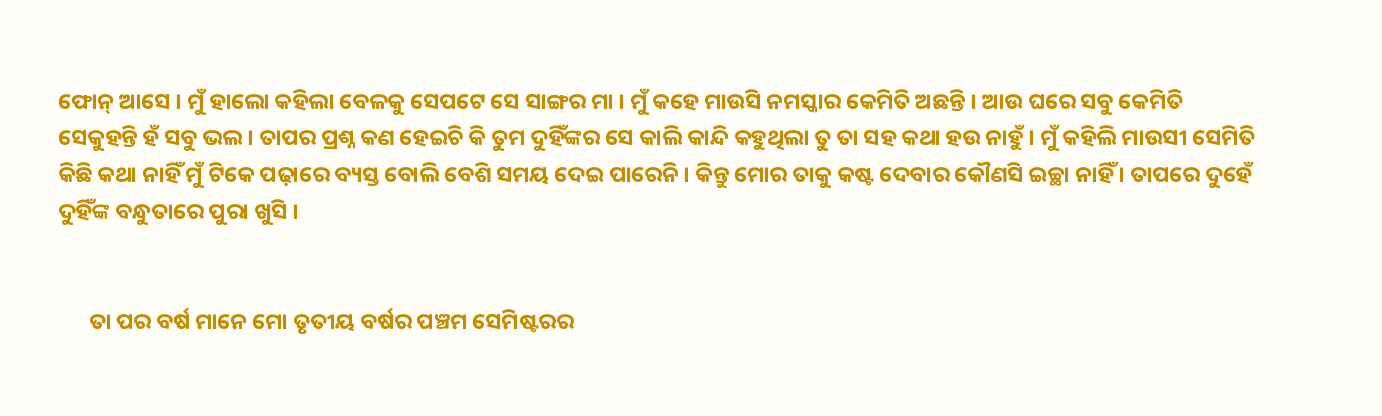ଫୋନ୍ ଆସେ । ମୁଁ ହାଲୋ କହିଲା ବେଳକୁ ସେପଟେ ସେ ସାଙ୍ଗର ମା । ମୁଁ କହେ ମାଉସି ନମସ୍କାର କେମିତି ଅଛନ୍ତି । ଆଉ ଘରେ ସବୁ କେମିତି ସେକୁହନ୍ତି ହଁ ସବୁ ଭଲ । ତାପର ପ୍ରଶ୍ନ କଣ ହେଇଚି କି ତୁମ ଦୁହିଁଙ୍କର ସେ କାଲି କାନ୍ଦି କହୁଥିଲା ତୁ ତା ସହ କଥା ହଉ ନାହୁଁ । ମୁଁ କହିଲି ମାଉସୀ ସେମିତି କିଛି କଥା ନାହିଁ ମୁଁ ଟିକେ ପଢ଼ାରେ ବ୍ୟସ୍ତ ବୋଲି ବେଶି ସମୟ ଦେଇ ପାରେନି । କିନ୍ତୁ ମୋର ତାକୁ କଷ୍ଟ ଦେବାର କୌଣସି ଇଚ୍ଛା ନାହିଁ । ତାପରେ ଦୁହେଁ ଦୁହିଁଙ୍କ ବନ୍ଧୁତାରେ ପୁରା ଖୁସି ।


      ତା ପର ବର୍ଷ ମାନେ ମୋ ତୃତୀୟ ବର୍ଷର ପଞ୍ଚମ ସେମିଷ୍ଟରର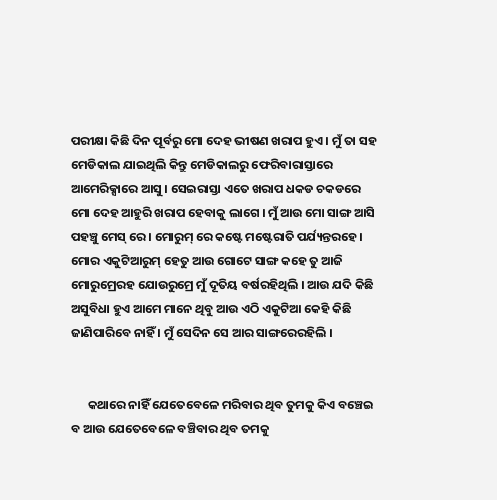ପରୀକ୍ଷା କିଛି ଦିନ ପୂର୍ବରୁ ମୋ ଦେହ ଭୀଷଣ ଖରାପ ହୁଏ । ମୁଁ ତା ସହ ମେଡିକାଲ ଯାଇଥିଲି କିନ୍ତୁ ମେଡିକାଲରୁ ଫେରିବାରାସ୍ତାରେ ଆମେରିକ୍ସାରେ ଆସୁ । ସେଇରାସ୍ତା ଏତେ ଖରାପ ଧକଡ ଚକଡରେ ମୋ ଦେହ ଆହୁରି ଖରାପ ହେବାକୁ ଲାଗେ । ମୁଁ ଆଉ ମୋ ସାଙ୍ଗ ଆସି ପହଞ୍ଚୁ ମେସ୍ ରେ । ମୋରୁମ୍ ରେ କଷ୍ଟେ ମଷ୍ଟେରାତି ପର୍ଯ୍ୟନ୍ତରହେ । ମୋର ଏକୁଟିଆରୁମ୍ ହେତୁ ଆଉ ଗୋଟେ ସାଙ୍ଗ କହେ ତୁ ଆଜି ମୋରୁମ୍ରେରହ ଯୋଉରୁମ୍ରେ ମୁଁ ଦୂତିୟ ବର୍ଷରହିଥିଲି । ଆଉ ଯଦି କିଛି ଅସୁବିଧା ହୁଏ ଆମେ ମାନେ ଥିବୁ ଆଉ ଏଠି ଏକୁଟିଆ କେହି କିଛି ଜାଣିପାରିବେ ନାହିଁ । ମୁଁ ସେଦିନ ସେ ଆର ସାଙ୍ଗରେରହିଲି ।


      କଥାରେ ନାହିଁ ଯେତେବେଳେ ମରିବାର ଥିବ ତୁମକୁ କିଏ ବଞ୍ଚେଇ ବ ଆଉ ଯେତେବେଳେ ବଞ୍ଚିବାର ଥିବ ତମକୁ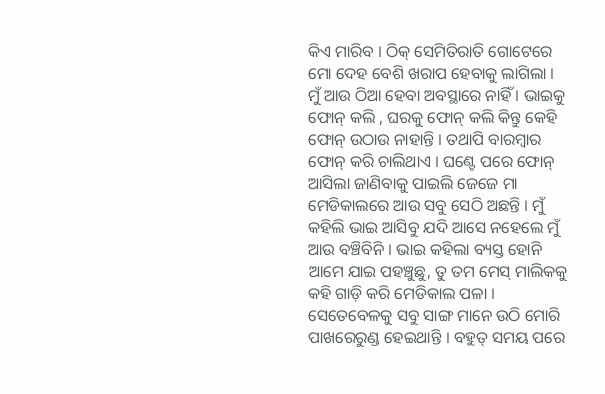କିଏ ମାରିବ । ଠିକ୍ ସେମିତିରାତି ଗୋଟେରେ ମୋ ଦେହ ବେଶି ଖରାପ ହେବାକୁ ଲାଗିଲା । ମୁଁ ଆଉ ଠିଆ ହେବା ଅବସ୍ଥାରେ ନାହିଁ । ଭାଇକୁ ଫୋନ୍ କଲି , ଘରକୁ ଫୋନ୍ କଲି କିନ୍ତୁ କେହି ଫୋନ୍ ଉଠାଉ ନାହାନ୍ତି । ତଥାପି ବାରମ୍ବାର ଫୋନ୍ କରି ଚାଲିଥାଏ । ଘଣ୍ଟେ ପରେ ଫୋନ୍ ଆସିଲା ଜାଣିବାକୁ ପାଇଲି ଜେଜେ ମା ମେଡିକାଲରେ ଆଉ ସବୁ ସେଠି ଅଛନ୍ତି । ମୁଁ କହିଲି ଭାଇ ଆସିବୁ ଯଦି ଆସେ ନହେଲେ ମୁଁ ଆଉ ବଞ୍ଚିବିନି । ଭାଇ କହିଲା ବ୍ୟସ୍ତ ହୋନି ଆମେ ଯାଇ ପହଞ୍ଚୁଛୁ, ତୁ ତମ ମେସ୍ ମାଲିକକୁ କହି ଗାଡ଼ି କରି ମେଡିକାଲ ପଳା । ସେତେବେଳକୁ ସବୁ ସାଙ୍ଗ ମାନେ ଉଠି ମୋରି ପାଖରେରୁଣ୍ଡ ହେଇଥାନ୍ତି । ବହୁତ୍ ସମୟ ପରେ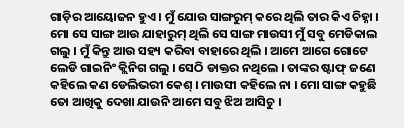ଗାଡ଼ିର ଆୟୋଜନ ହୁଏ । ମୁଁ ଯୋଉ ସାଙ୍ଗରୁମ୍ କରେ ଥିଲି ତାର କିଏ ଚିହ୍ନା । ମୋ ସେ ସାଙ୍ଗ ଆଉ ଯାହାରୁମ୍ ଥିଲି ସେ ସାଙ୍ଗ ମାଉସୀ ମୁଁ ସବୁ ମେଡିକାଲ ଗଲୁ । ମୁଁ କିନ୍ତୁ ଆଉ ସହ୍ୟ କରିବା ବାହାରେ ଥିଲି । ଆମେ ଆଗେ ଗୋଟେ ଲେଡି ଗାଇନିଂ କ୍ଲିନିଗ ଗଲୁ । ସେଠି ଡାକ୍ତର ନଥିଲେ । ତାଙ୍କର ଷ୍ଟାଫ୍ ଜଣେ କହିଲେ କଣ ଡେଲିଭରୀ କେଶ୍ । ମାଉସୀ କହିଲେ ନା । ମୋ ସାଙ୍ଗ କହୁଛି ତୋ ଆଖିକୁ ଦେଖା ଯାଉନି ଆମେ ସବୁ ଝିଅ ଆସିଚୁ ।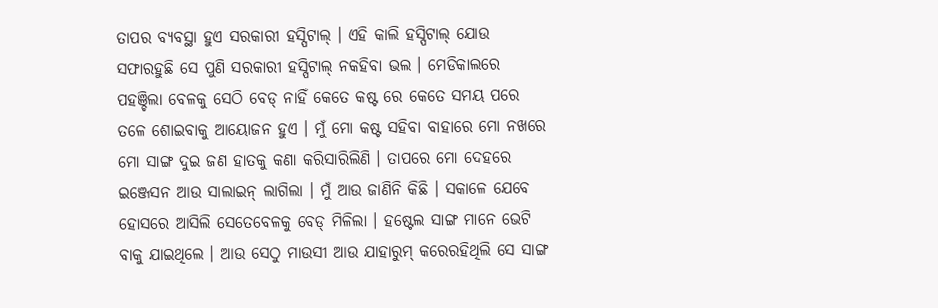ତାପର ବ୍ୟବସ୍ଥା ହୁଏ ସରକାରୀ ହସ୍ପିଟାଲ୍ । ଏହି କାଲି ହସ୍ପିଟାଲ୍ ଯୋଉ ସଫାରହୁଛି ସେ ପୁଣି ସରକାରୀ ହସ୍ପିଟାଲ୍ ନକହିବା ଭଲ । ମେଡିକାଲରେ ପହଞ୍ଚିଲା ବେଳକୁ ସେଠି ବେଡ୍ ନାହିଁ କେତେ କଷ୍ଟ ରେ କେତେ ସମୟ ପରେ ତଳେ ଶୋଇବାକୁ ଆୟୋଜନ ହୁଏ । ମୁଁ ମୋ କଷ୍ଟ ସହିବା ବାହାରେ ମୋ ନଖରେ ମୋ ସାଙ୍ଗ ଦୁଇ ଜଣ ହାତକୁ କଣା କରିସାରିଲିଣି । ତାପରେ ମୋ ଦେହରେ ଇଞ୍ଜେସନ ଆଉ ସାଲାଇନ୍ ଲାଗିଲା । ମୁଁ ଆଉ ଜାଣିନି କିଛି । ସକାଳେ ଯେବେ ହୋସରେ ଆସିଲି ସେତେବେଳକୁ ବେଡ୍ ମିଳିଲା । ହଷ୍ଟେଲ ସାଙ୍ଗ ମାନେ ଭେଟି ବାକୁ ଯାଇଥିଲେ । ଆଉ ସେଠୁ ମାଉସୀ ଆଉ ଯାହାରୁମ୍ କରେରହିଥିଲି ସେ ସାଙ୍ଗ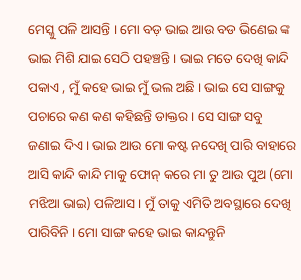ମେସ୍କୁ ପଳି ଆସନ୍ତି । ମୋ ବଡ଼ ଭାଇ ଆଉ ବଡ ଭିଣେଇ ଙ୍କ ଭାଇ ମିଶି ଯାଇ ସେଠି ପହଞ୍ଚନ୍ତି । ଭାଇ ମତେ ଦେଖି କାନ୍ଦି ପକାଏ , ମୁଁ କହେ ଭାଇ ମୁଁ ଭଲ ଅଛି । ଭାଇ ସେ ସାଙ୍ଗକୁ ପଚାରେ କଣ କଣ କହିଛନ୍ତି ଡାକ୍ତର । ସେ ସାଙ୍ଗ ସବୁ ଜଣାଇ ଦିଏ । ଭାଇ ଆଉ ମୋ କଷ୍ଟ ନଦେଖି ପାରି ବାହାରେ ଆସି କାନ୍ଦି କାନ୍ଦି ମାକୁ ଫୋନ୍ କରେ ମା ତୁ ଆଉ ପୁଅ (ମୋ ମଝିଆ ଭାଇ) ପଳିଆସ । ମୁଁ ତାକୁ ଏମିତି ଅବସ୍ଥାରେ ଦେଖି ପାରିବିନି । ମୋ ସାଙ୍ଗ କହେ ଭାଇ କାନ୍ଦନ୍ତୁନି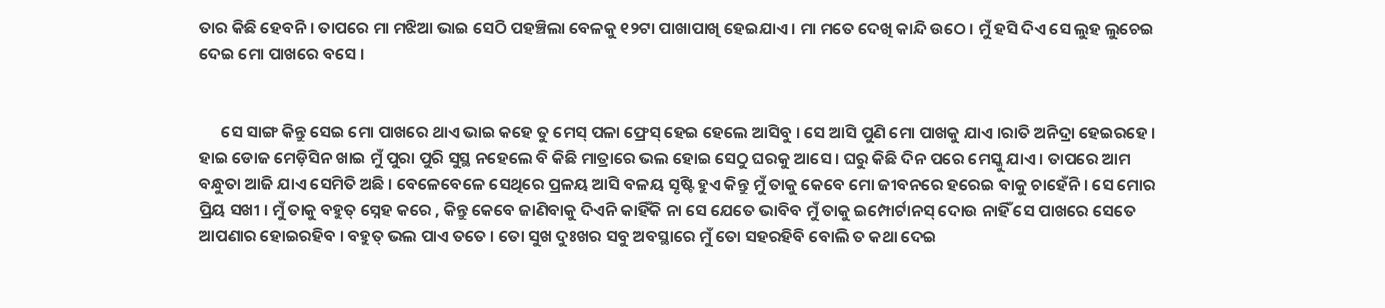ତାର କିଛି ହେବନି । ତାପରେ ମା ମଝିଆ ଭାଇ ସେଠି ପହଞ୍ଚିଲା ବେଳକୁ ୧୨ଟା ପାଖାପାଖି ହେଇଯାଏ । ମା ମତେ ଦେଖି କାନ୍ଦି ଉଠେ । ମୁଁ ହସି ଦିଏ ସେ ଲୁହ ଲୁଚେଇ ଦେଇ ମୋ ପାଖରେ ବସେ ।


      ସେ ସାଙ୍ଗ କିନ୍ତୁ ସେଇ ମୋ ପାଖରେ ଥାଏ ଭାଇ କହେ ତୁ ମେସ୍ ପଳା ଫ୍ରେସ୍ ହେଇ ହେଲେ ଆସିବୁ । ସେ ଆସି ପୁଣି ମୋ ପାଖକୁ ଯାଏ ।ରାତି ଅନିଦ୍ରା ହେଇରହେ । ହାଇ ଡୋଜ ମେଡ଼ିସିନ ଖାଇ ମୁଁ ପୁରା ପୁରି ସୁସ୍ଥ ନହେଲେ ବି କିଛି ମାତ୍ରାରେ ଭଲ ହୋଇ ସେଠୁ ଘରକୁ ଆସେ । ଘରୁ କିଛି ଦିନ ପରେ ମେସ୍କୁ ଯାଏ । ତାପରେ ଆମ ବନ୍ଧୁତା ଆଜି ଯାଏ ସେମିତି ଅଛି । ବେଳେବେଳେ ସେଥିରେ ପ୍ରଳୟ ଆସି ବଳୟ ସୃଷ୍ଟି ହୁଏ କିନ୍ତୁ ମୁଁ ତାକୁ କେବେ ମୋ ଜୀବନରେ ହରେଇ ବାକୁ ଚାହେଁନି । ସେ ମୋର ପ୍ରିୟ ସଖୀ । ମୁଁ ତାକୁ ବହୁତ୍ ସ୍ନେହ କରେ , କିନ୍ତୁ କେବେ ଜାଣିବାକୁ ଦିଏନି କାହିଁକି ନା ସେ ଯେତେ ଭାବିବ ମୁଁ ତାକୁ ଇମ୍ପୋର୍ଟାନସ୍ ଦୋଉ ନାହିଁ ସେ ପାଖରେ ସେତେ ଆପଣାର ହୋଇରହିବ । ବହୁତ୍ ଭଲ ପାଏ ତତେ । ତୋ ସୁଖ ଦୁଃଖର ସବୁ ଅବସ୍ଥାରେ ମୁଁ ତୋ ସହରହିବି ବୋଲି ତ କଥା ଦେଇ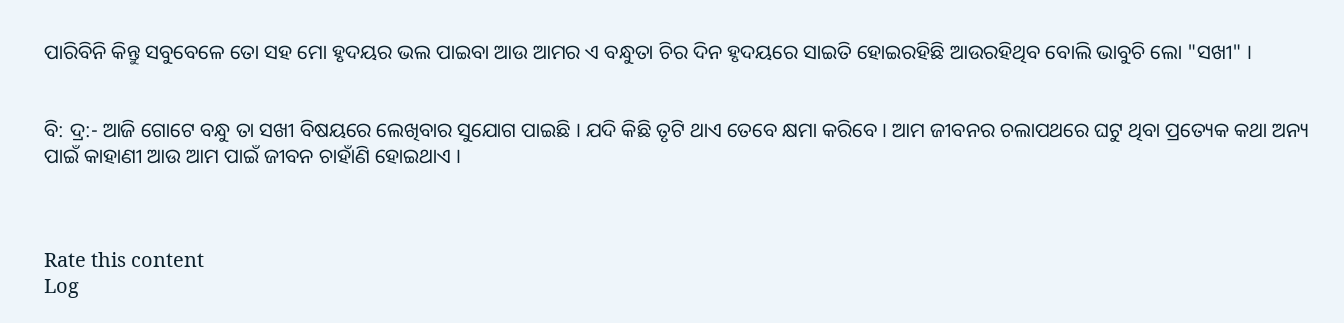ପାରିବିନି କିନ୍ତୁ ସବୁବେଳେ ତୋ ସହ ମୋ ହୃଦୟର ଭଲ ପାଇବା ଆଉ ଆମର ଏ ବନ୍ଧୁତା ଚିର ଦିନ ହୃଦୟରେ ସାଇତି ହୋଇରହିଛି ଆଉରହିଥିବ ବୋଲି ଭାବୁଚି ଲୋ "ସଖୀ" ।


ବି: ଦ୍ର:- ଆଜି ଗୋଟେ ବନ୍ଧୁ ତା ସଖୀ ବିଷୟରେ ଲେଖିବାର ସୁଯୋଗ ପାଇଛି । ଯଦି କିଛି ତୃଟି ଥାଏ ତେବେ କ୍ଷମା କରିବେ । ଆମ ଜୀବନର ଚଲାପଥରେ ଘଟୁ ଥିବା ପ୍ରତ୍ୟେକ କଥା ଅନ୍ୟ ପାଇଁ କାହାଣୀ ଆଉ ଆମ ପାଇଁ ଜୀବନ ଚାହାଁଣି ହୋଇଥାଏ ।



Rate this content
Log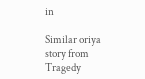in

Similar oriya story from Tragedy